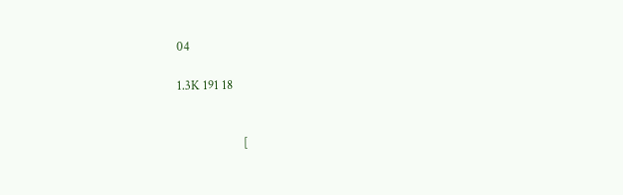04

1.3K 191 18


                      [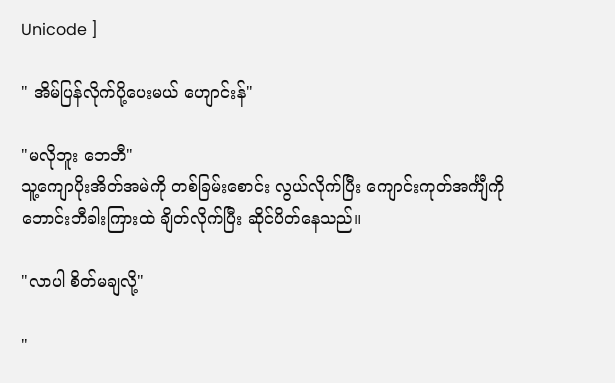Unicode ]

" အိမ်ပြန်လိုက်ပို့ပေးမယ် ဟျောင်းန်"

"မလိုဘူး ဘေဘီ"
သူ့ကျောပိုးအိတ်အမဲကို တစ်ခြမ်းစောင်း လွယ်လိုက်ပြီး ကျောင်းကုတ်အင်္ကျီကို ဘောင်းဘီခါးကြားထဲ ချိတ်လိုက်ပြီး ဆိုင်ပိတ်နေသည်။

"လာပါ စိတ်မချလို့"

"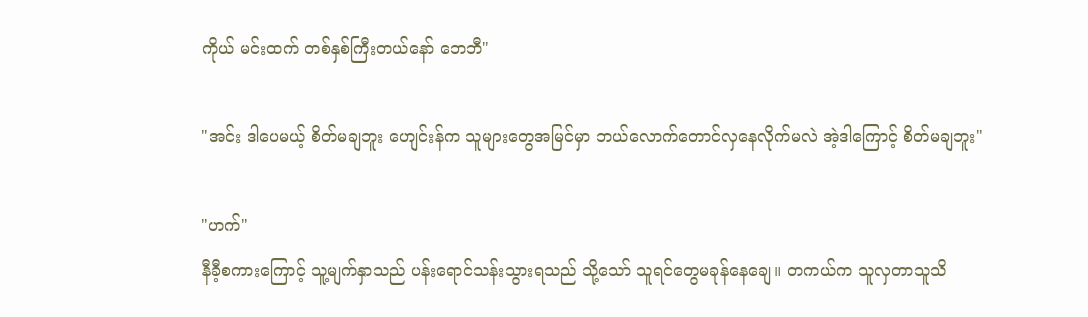ကိုယ် မင်းထက် တစ်နှစ်ကြီးတယ်နော် ဘေဘီ"

"အင်း ဒါပေမယ့် စိတ်မချဘူး ဟျေင်းန်က သူများတွေအမြင်မှာ ဘယ်လောက်တောင်လှနေလိုက်မလဲ အဲ့ဒါကြောင့် စိတ်မချဘူး"

"ဟက်"
နီခီ့စကားကြောင့် သူ့မျက်နှာသည် ပန်းရောင်သန်းသွားရသည် သို့သော် သူရင်တွေမခုန်နေချေ။ တကယ်က သူလှတာသူသိ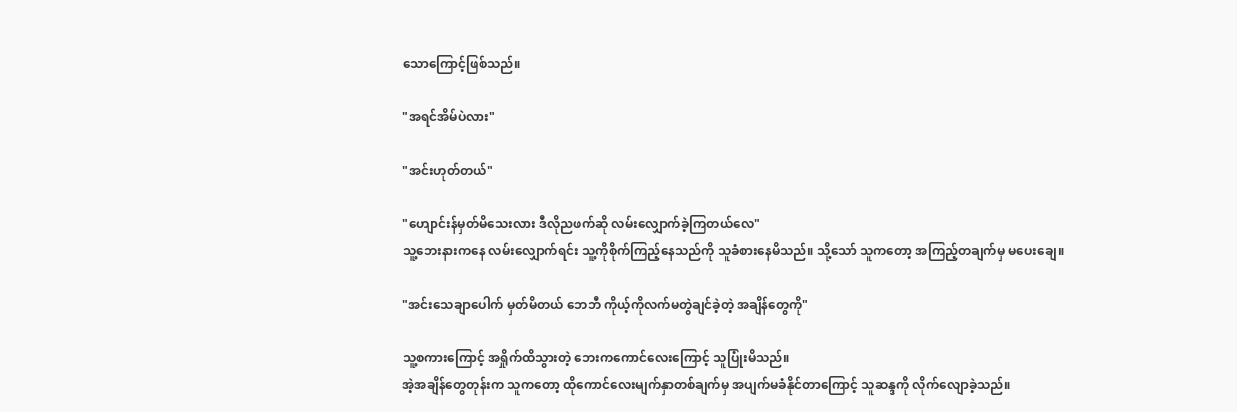သောကြောင့်ဖြစ်သည်။

"အရင်အိမ်ပဲလား"

"အင်းဟုတ်တယ်"

"ဟျောင်းန်မှတ်မိသေးလား ဒီလိုညဖက်ဆို လမ်းလျှောက်ခဲ့ကြတယ်လေ"
သူ့ဘေးနားကနေ လမ်းလျှောက်ရင်း သူ့ကိုစိုက်ကြည့်နေသည်ကို သူခံစားနေမိသည်။ သို့သော် သူကတော့ အကြည့်တချက်မှ မပေးချေ။

"အင်းသေချာပေါက် မှတ်မိတယ် ဘေဘီ ကိုယ့်ကိုလက်မတွဲချင်ခဲ့တဲ့ အချိန်တွေကို"

သူ့စကားကြောင့် အရှိုက်ထိသွားတဲ့ ဘေးကကောင်လေးကြောင့် သူပြုံးမိသည်။
အဲ့အချိန်တွေတုန်းက သူကတော့ ထိုကောင်လေးမျက်နှာတစ်ချက်မှ အပျက်မခံနိုင်တာကြောင့် သူဆန္ဒကို လိုက်လျောခဲ့သည်။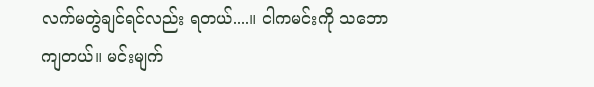လက်မတွဲချင်ရင်လည်း ရတယ်....။ ငါကမင်းကို သဘောကျတယ်။ မင်းမျက်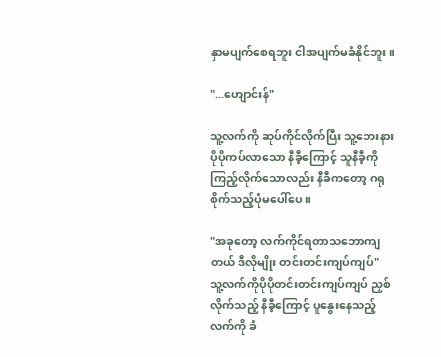နှာမပျက်စေရဘူး ငါအပျက်မခံနိုင်ဘူး။

"...ဟျောင်းန်"

သူ့လက်ကို ဆုပ်ကိုင်လိုက်ပြီး သူ့ဘေးနားပိုပိုကပ်လာသော နီခီ့ကြောင့် သူနီခီ့ကိုကြည့်လိုက်သောလည်း နီခီကတော့ ဂရုစိုက်သည့်ပုံမပေါ်ပေ။

"အခုတော့ လက်ကိုင်ရတာသဘောကျတယ် ဒီလိုမျိုး တင်းတင်းကျပ်ကျပ်"
သူ့လက်ကိုပိုပိုတင်းတင်းကျပ်ကျပ် ညှစ်လိုက်သည့် နီခီ့ကြောင့် ပူနွေးနေသည့်လက်ကို ခံ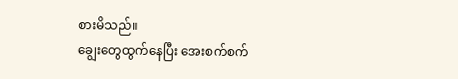စားမိသည်။
ချွေးတွေထွက်နေပြီး အေးစက်စက်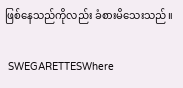ဖြစ်နေသည်ကိုလည်း ခံစားမိသေးသည်။

 SWEGARETTESWhere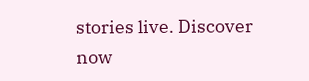stories live. Discover now